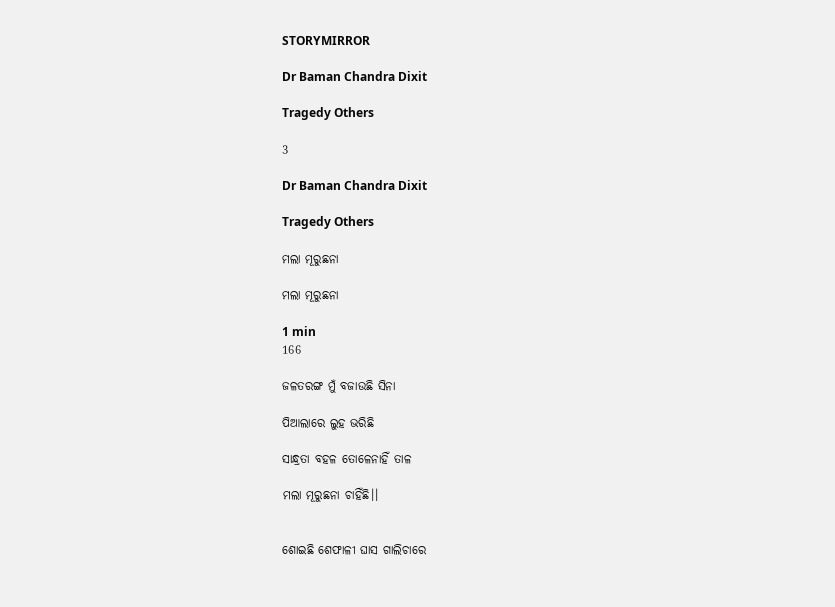STORYMIRROR

Dr Baman Chandra Dixit

Tragedy Others

3

Dr Baman Chandra Dixit

Tragedy Others

ମଲା ମୂରୁଛନା

ମଲା ମୂରୁଛନା

1 min
166

ଜଳତରଙ୍ଗ ମୁଁ ବଜାଉଛି ସିନା

ପିଆଲାରେ ଲୁହ ଭରିଛି

ସାନ୍ଧ୍ରତା ବହଳ ତୋଳେନାହିଁ ତାଳ

ମଲା ମୂରୁଛନା ଚାହିଁଛି।।


ଶୋଇଛି ଶେଫାଳୀ ଘାସ ଗାଲିଚାରେ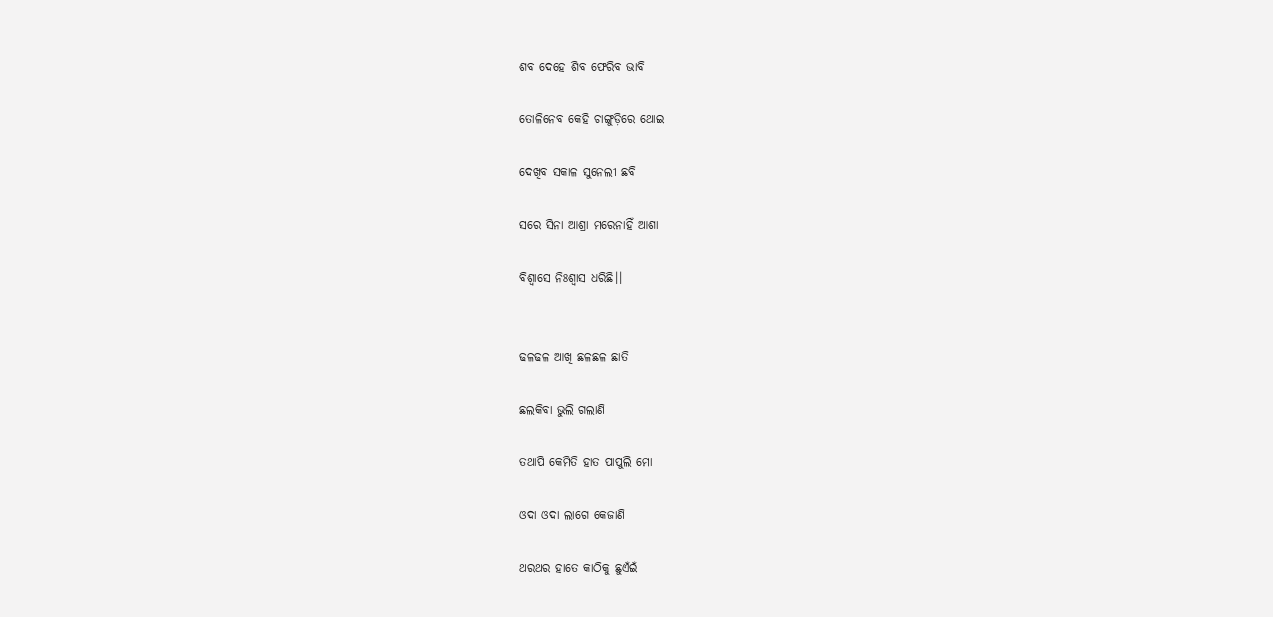ଶବ ଦେହେ ଶିବ ଫେରିବ ଭାବି

ତୋଳିନେବ କେହି ଚାଙ୍ଗୁଡ଼ିରେ ଥୋଇ

ଦେଖିବ ସକାଳ ସୁନେଲୀ ଛବି

ସରେ ସିନା ଆଶ୍ରା ମରେନାହିଁ ଆଶା

ବିଶ୍ବାସେ ନିଃଶ୍ୱାସ ଧରିଛି।।


ଢଳଢଳ ଆଖି ଛଳଛଳ ଛାତି

ଛଲକିବା ଭୁଲି ଗଲାଣି

ତଥାପି କେମିତି ହାତ ପାପୁଲି ମୋ

ଓଦା ଓଦା ଲାଗେ କେଜାଣି

ଥରଥର ହାତେ କାଠିକୁ ଛୁଏଁଇଁ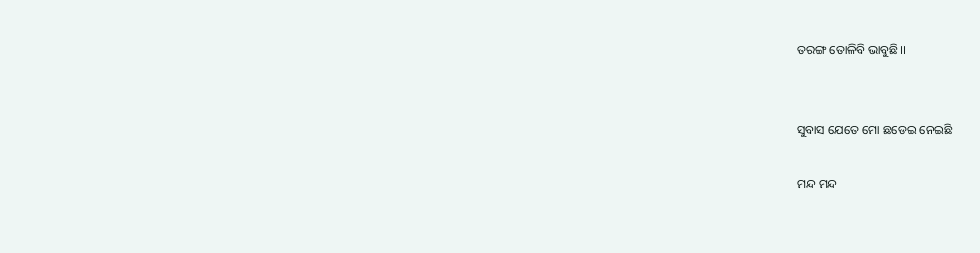ତରଙ୍ଗ ତୋଳିବି ଭାବୁଛି।।


ସୁବାସ ଯେତେ ମୋ ଛଡେଇ ନେଇଛି

ମନ୍ଦ ମନ୍ଦ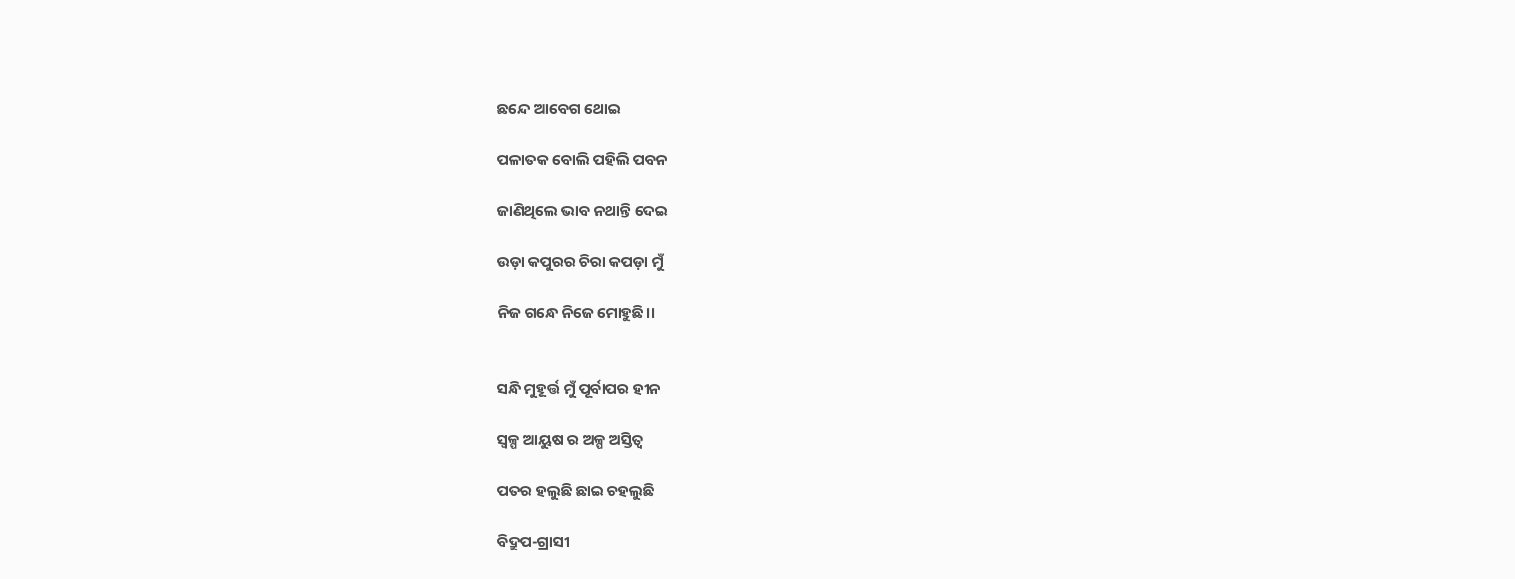ଛନ୍ଦେ ଆବେଗ ଥୋଇ

ପଳାତକ ବୋଲି ପହିଲି ପବନ

ଜାଣିଥିଲେ ଭାବ ନଥାନ୍ତି ଦେଇ

ଉଡ଼ା କପୁରର ଚିରା କପଡ଼ା ମୁଁ

ନିଜ ଗନ୍ଧେ ନିଜେ ମୋହୁଛି।।


ସନ୍ଧି ମୁହୂର୍ତ୍ତ ମୁଁ ପୂର୍ବାପର ହୀନ

ସ୍ୱଳ୍ପ ଆୟୁଷ ର ଅଳ୍ପ ଅସ୍ତିତ୍ୱ

ପତର ହଲୁଛି ଛାଇ ଚହଲୁଛି

ବିଦ୍ରୁପ-ଗ୍ରାସୀ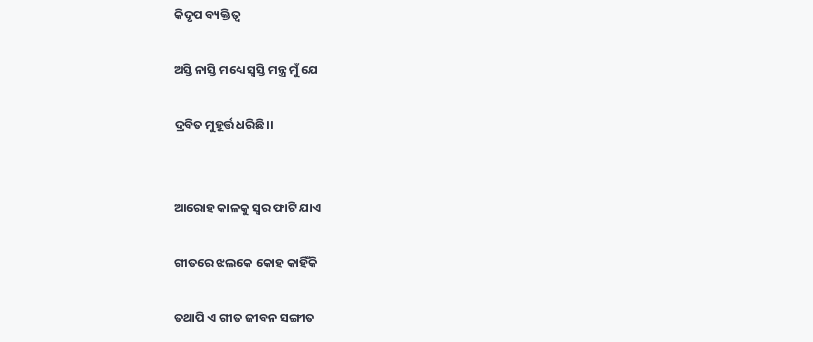କିଦୃପ ବ୍ୟକ୍ତିତ୍ୱ

ଅସ୍ତି ନାସ୍ତି ମଧ୍ୟେ ସ୍ୱସ୍ତି ମନ୍ତ୍ର ମୁଁ ଯେ

ଦ୍ରବିତ ମୁହୂର୍ତ୍ତ ଧରିଛି।।


ଆରୋହ କାଳକୁ ସ୍ୱର ଫାଟି ଯାଏ

ଗୀତରେ ଝଲକେ କୋହ କାହିଁକି

ତଥାପି ଏ ଗୀତ ଜୀବନ ସଙ୍ଗୀତ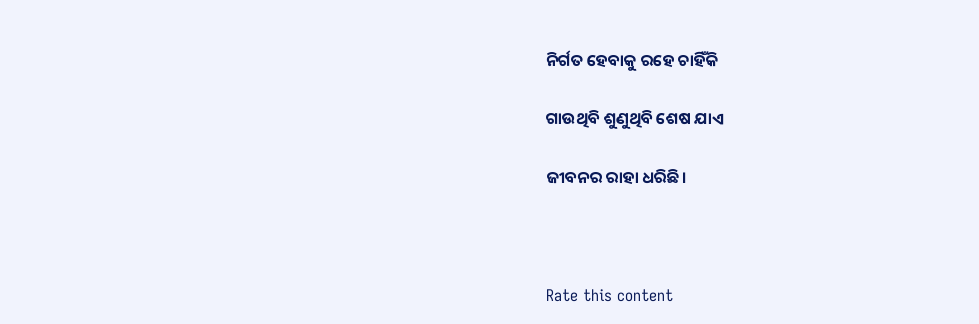ନିର୍ଗତ ହେବାକୁ ରହେ ଚାହିଁକି

ଗାଉଥିବି ଶୁଣୁଥିବି ଶେଷ ଯାଏ

ଜୀବନର ରାହା ଧରିଛି।



Rate this content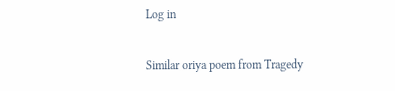Log in

Similar oriya poem from Tragedy